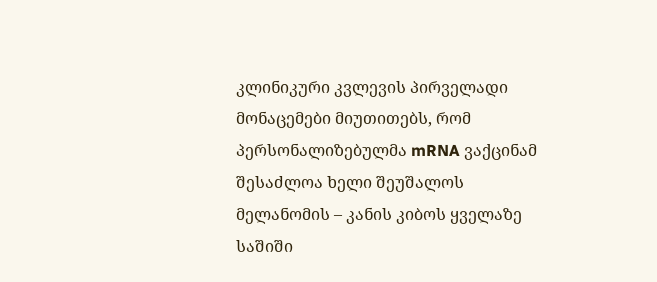კლინიკური კვლევის პირველადი მონაცემები მიუთითებს, რომ პერსონალიზებულმა mRNA ვაქცინამ შესაძლოა ხელი შეუშალოს მელანომის – კანის კიბოს ყველაზე საშიში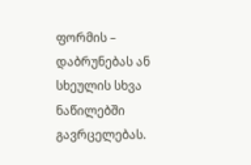ფორმის – დაბრუნებას ან სხეულის სხვა ნაწილებში გავრცელებას.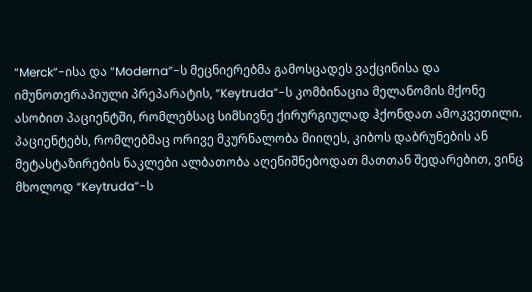“Merck”-ისა და “Moderna”-ს მეცნიერებმა გამოსცადეს ვაქცინისა და იმუნოთერაპიული პრეპარატის, “Keytruda”-ს კომბინაცია მელანომის მქონე ასობით პაციენტში, რომლებსაც სიმსივნე ქირურგიულად ჰქონდათ ამოკვეთილი. პაციენტებს, რომლებმაც ორივე მკურნალობა მიიღეს, კიბოს დაბრუნების ან მეტასტაზირების ნაკლები ალბათობა აღენიშნებოდათ მათთან შედარებით, ვინც მხოლოდ “Keytruda”-ს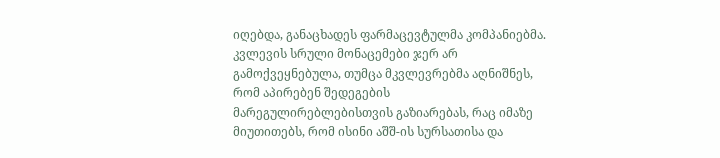იღებდა, განაცხადეს ფარმაცევტულმა კომპანიებმა. კვლევის სრული მონაცემები ჯერ არ გამოქვეყნებულა, თუმცა მკვლევრებმა აღნიშნეს, რომ აპირებენ შედეგების მარეგულირებლებისთვის გაზიარებას, რაც იმაზე მიუთითებს, რომ ისინი აშშ-ის სურსათისა და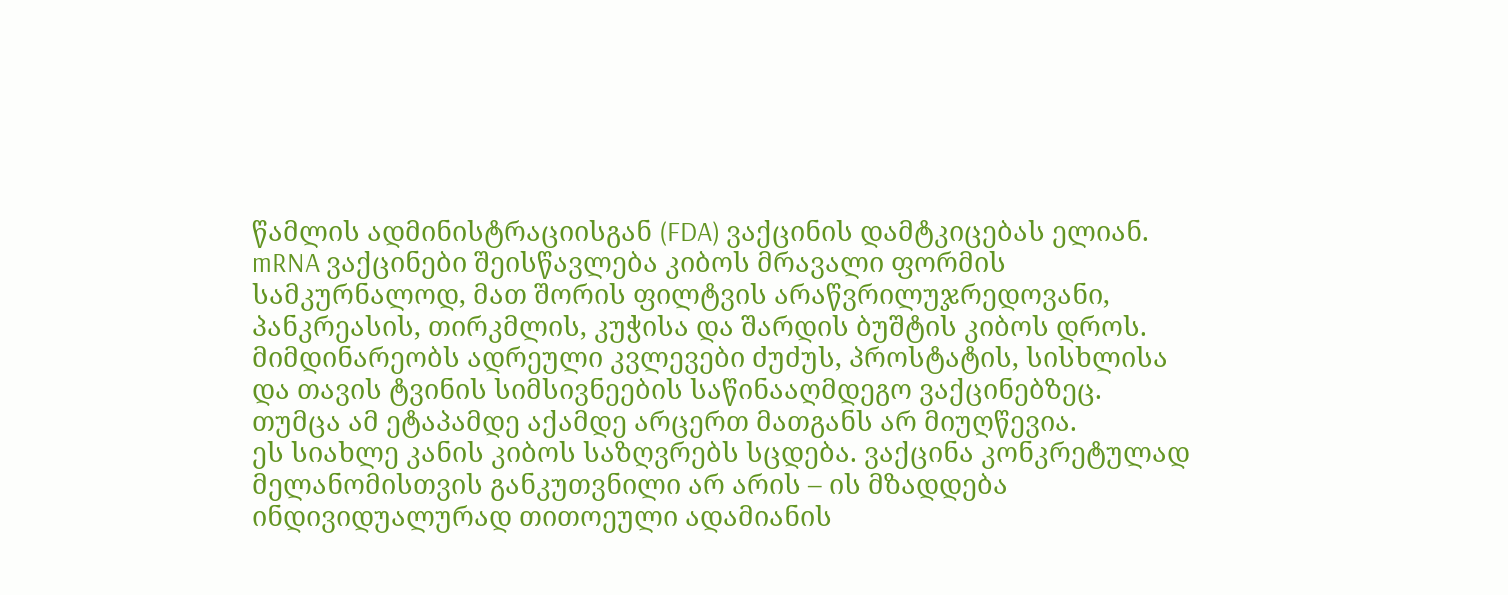წამლის ადმინისტრაციისგან (FDA) ვაქცინის დამტკიცებას ელიან.
mRNA ვაქცინები შეისწავლება კიბოს მრავალი ფორმის სამკურნალოდ, მათ შორის ფილტვის არაწვრილუჯრედოვანი, პანკრეასის, თირკმლის, კუჭისა და შარდის ბუშტის კიბოს დროს. მიმდინარეობს ადრეული კვლევები ძუძუს, პროსტატის, სისხლისა და თავის ტვინის სიმსივნეების საწინააღმდეგო ვაქცინებზეც. თუმცა ამ ეტაპამდე აქამდე არცერთ მათგანს არ მიუღწევია.
ეს სიახლე კანის კიბოს საზღვრებს სცდება. ვაქცინა კონკრეტულად მელანომისთვის განკუთვნილი არ არის – ის მზადდება ინდივიდუალურად თითოეული ადამიანის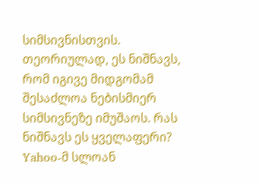სიმსივნისთვის. თეორიულად, ეს ნიშნავს, რომ იგივე მიდგომამ შესაძლოა ნებისმიერ სიმსივნეზე იმუშაოს. რას ნიშნავს ეს ყველაფერი? Yahoo-მ სლოან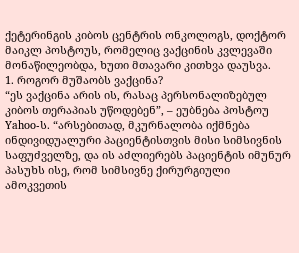ქეტერინგის კიბოს ცენტრის ონკოლოგს, დოქტორ მაიკლ პოსტოუს, რომელიც ვაქცინის კვლევაში მონაწილეობდა, ხუთი მთავარი კითხვა დაუსვა.
1. როგორ მუშაობს ვაქცინა?
“ეს ვაქცინა არის ის, რასაც პერსონალიზებულ კიბოს თერაპიას უწოდებენ”, – ეუბნება პოსტოუ Yahoo-ს. “არსებითად, მკურნალობა იქმნება ინდივიდუალური პაციენტისთვის მისი სიმსივნის საფუძველზე, და ის აძლიერებს პაციენტის იმუნურ პასუხს ისე, რომ სიმსივნე ქირურგიული ამოკვეთის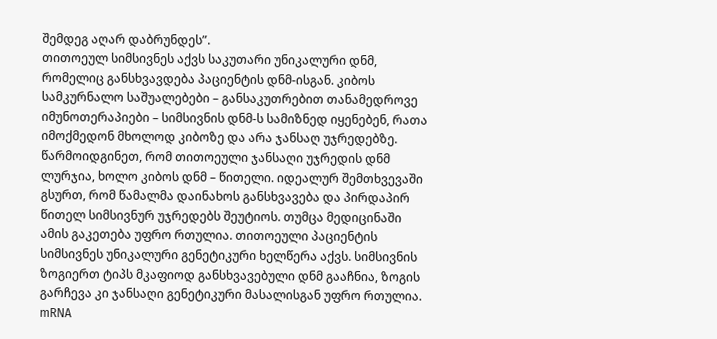შემდეგ აღარ დაბრუნდეს”.
თითოეულ სიმსივნეს აქვს საკუთარი უნიკალური დნმ, რომელიც განსხვავდება პაციენტის დნმ-ისგან. კიბოს სამკურნალო საშუალებები – განსაკუთრებით თანამედროვე იმუნოთერაპიები – სიმსივნის დნმ-ს სამიზნედ იყენებენ, რათა იმოქმედონ მხოლოდ კიბოზე და არა ჯანსაღ უჯრედებზე. წარმოიდგინეთ, რომ თითოეული ჯანსაღი უჯრედის დნმ ლურჯია, ხოლო კიბოს დნმ – წითელი. იდეალურ შემთხვევაში გსურთ, რომ წამალმა დაინახოს განსხვავება და პირდაპირ წითელ სიმსივნურ უჯრედებს შეუტიოს. თუმცა მედიცინაში ამის გაკეთება უფრო რთულია. თითოეული პაციენტის სიმსივნეს უნიკალური გენეტიკური ხელწერა აქვს. სიმსივნის ზოგიერთ ტიპს მკაფიოდ განსხვავებული დნმ გააჩნია, ზოგის გარჩევა კი ჯანსაღი გენეტიკური მასალისგან უფრო რთულია.
mRNA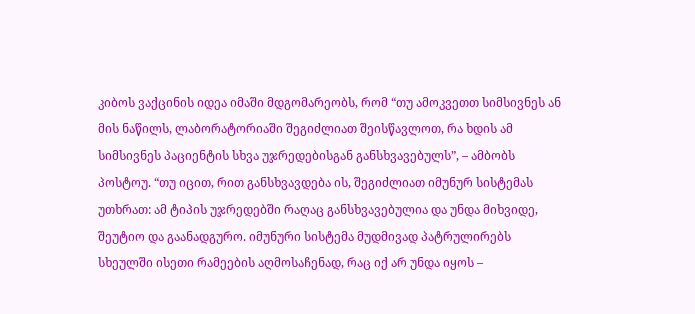კიბოს ვაქცინის იდეა იმაში მდგომარეობს, რომ “თუ ამოკვეთთ სიმსივნეს ან მის ნაწილს, ლაბორატორიაში შეგიძლიათ შეისწავლოთ, რა ხდის ამ სიმსივნეს პაციენტის სხვა უჯრედებისგან განსხვავებულს”, – ამბობს პოსტოუ. “თუ იცით, რით განსხვავდება ის, შეგიძლიათ იმუნურ სისტემას უთხრათ: ამ ტიპის უჯრედებში რაღაც განსხვავებულია და უნდა მიხვიდე, შეუტიო და გაანადგურო. იმუნური სისტემა მუდმივად პატრულირებს სხეულში ისეთი რამეების აღმოსაჩენად, რაც იქ არ უნდა იყოს –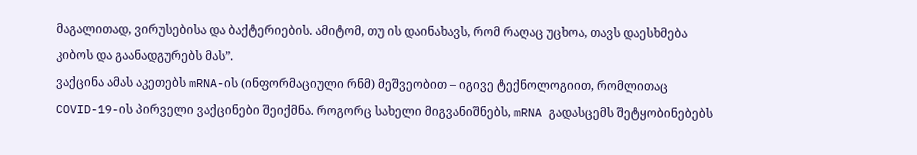მაგალითად, ვირუსებისა და ბაქტერიების. ამიტომ, თუ ის დაინახავს, რომ რაღაც უცხოა, თავს დაესხმება კიბოს და გაანადგურებს მას”.
ვაქცინა ამას აკეთებს mRNA-ის (ინფორმაციული რნმ) მეშვეობით – იგივე ტექნოლოგიით, რომლითაც COVID-19-ის პირველი ვაქცინები შეიქმნა. როგორც სახელი მიგვანიშნებს, mRNA გადასცემს შეტყობინებებს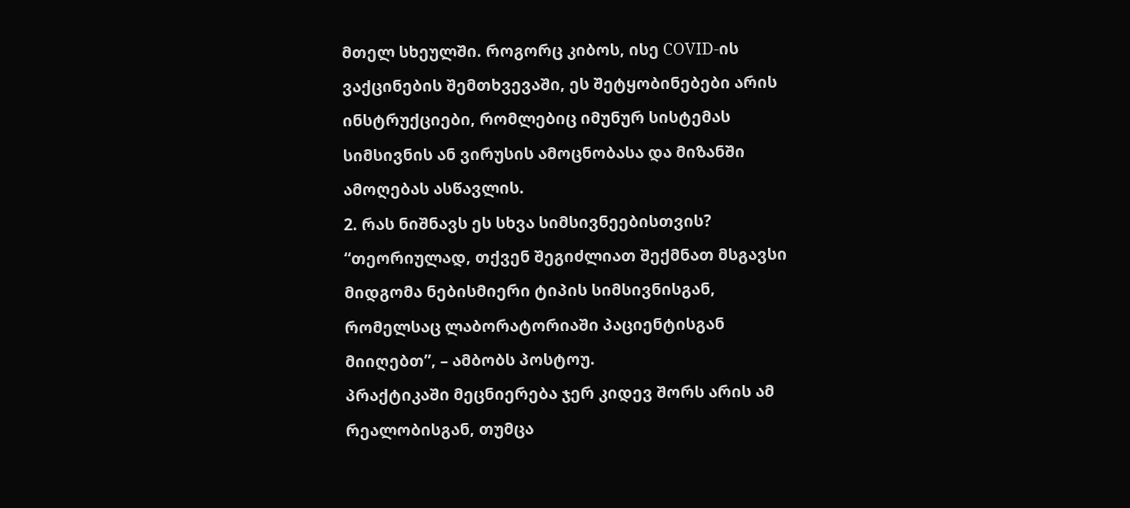მთელ სხეულში. როგორც კიბოს, ისე COVID-ის ვაქცინების შემთხვევაში, ეს შეტყობინებები არის ინსტრუქციები, რომლებიც იმუნურ სისტემას სიმსივნის ან ვირუსის ამოცნობასა და მიზანში ამოღებას ასწავლის.
2. რას ნიშნავს ეს სხვა სიმსივნეებისთვის?
“თეორიულად, თქვენ შეგიძლიათ შექმნათ მსგავსი მიდგომა ნებისმიერი ტიპის სიმსივნისგან, რომელსაც ლაბორატორიაში პაციენტისგან მიიღებთ”, – ამბობს პოსტოუ.
პრაქტიკაში მეცნიერება ჯერ კიდევ შორს არის ამ რეალობისგან, თუმცა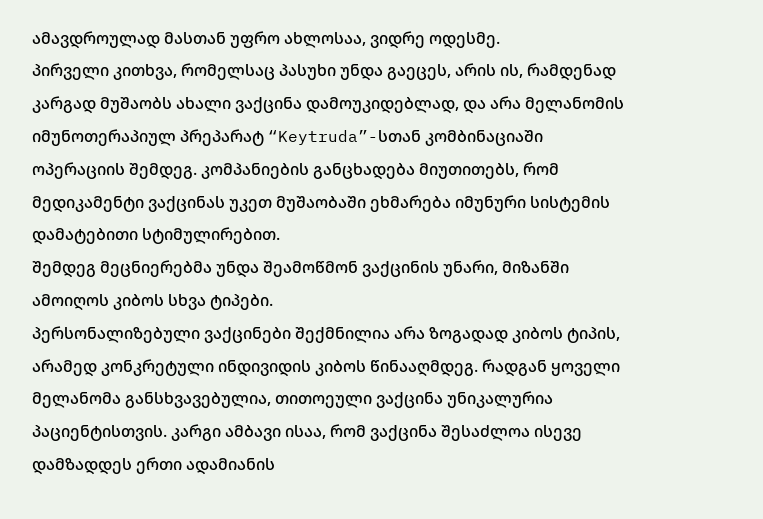ამავდროულად მასთან უფრო ახლოსაა, ვიდრე ოდესმე.
პირველი კითხვა, რომელსაც პასუხი უნდა გაეცეს, არის ის, რამდენად კარგად მუშაობს ახალი ვაქცინა დამოუკიდებლად, და არა მელანომის იმუნოთერაპიულ პრეპარატ “Keytruda”-სთან კომბინაციაში ოპერაციის შემდეგ. კომპანიების განცხადება მიუთითებს, რომ მედიკამენტი ვაქცინას უკეთ მუშაობაში ეხმარება იმუნური სისტემის დამატებითი სტიმულირებით.
შემდეგ მეცნიერებმა უნდა შეამოწმონ ვაქცინის უნარი, მიზანში ამოიღოს კიბოს სხვა ტიპები.
პერსონალიზებული ვაქცინები შექმნილია არა ზოგადად კიბოს ტიპის, არამედ კონკრეტული ინდივიდის კიბოს წინააღმდეგ. რადგან ყოველი მელანომა განსხვავებულია, თითოეული ვაქცინა უნიკალურია პაციენტისთვის. კარგი ამბავი ისაა, რომ ვაქცინა შესაძლოა ისევე დამზადდეს ერთი ადამიანის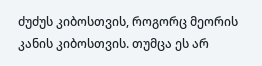ძუძუს კიბოსთვის, როგორც მეორის კანის კიბოსთვის. თუმცა ეს არ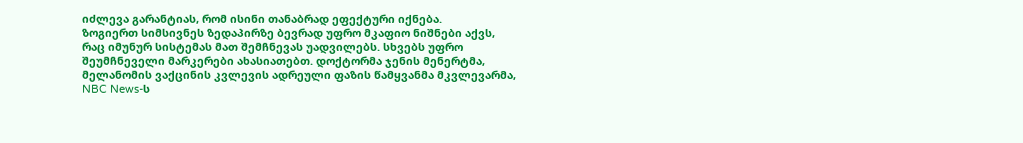იძლევა გარანტიას, რომ ისინი თანაბრად ეფექტური იქნება.
ზოგიერთ სიმსივნეს ზედაპირზე ბევრად უფრო მკაფიო ნიშნები აქვს, რაც იმუნურ სისტემას მათ შემჩნევას უადვილებს. სხვებს უფრო შეუმჩნეველი მარკერები ახასიათებთ. დოქტორმა ჯენის მენერტმა, მელანომის ვაქცინის კვლევის ადრეული ფაზის წამყვანმა მკვლევარმა, NBC News-ს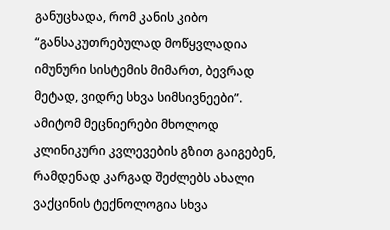განუცხადა, რომ კანის კიბო “განსაკუთრებულად მოწყვლადია იმუნური სისტემის მიმართ, ბევრად მეტად, ვიდრე სხვა სიმსივნეები”. ამიტომ მეცნიერები მხოლოდ კლინიკური კვლევების გზით გაიგებენ, რამდენად კარგად შეძლებს ახალი ვაქცინის ტექნოლოგია სხვა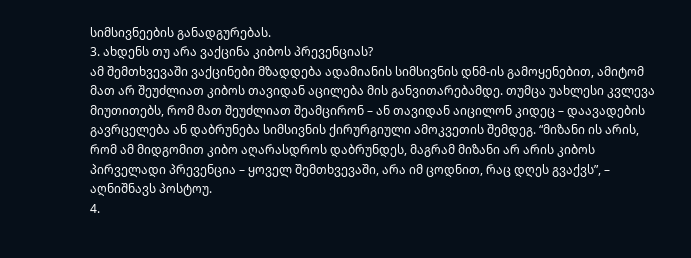სიმსივნეების განადგურებას.
3. ახდენს თუ არა ვაქცინა კიბოს პრევენციას?
ამ შემთხვევაში ვაქცინები მზადდება ადამიანის სიმსივნის დნმ-ის გამოყენებით, ამიტომ მათ არ შეუძლიათ კიბოს თავიდან აცილება მის განვითარებამდე. თუმცა უახლესი კვლევა მიუთითებს, რომ მათ შეუძლიათ შეამცირონ – ან თავიდან აიცილონ კიდეც – დაავადების გავრცელება ან დაბრუნება სიმსივნის ქირურგიული ამოკვეთის შემდეგ. “მიზანი ის არის, რომ ამ მიდგომით კიბო აღარასდროს დაბრუნდეს, მაგრამ მიზანი არ არის კიბოს პირველადი პრევენცია – ყოველ შემთხვევაში, არა იმ ცოდნით, რაც დღეს გვაქვს”, – აღნიშნავს პოსტოუ.
4.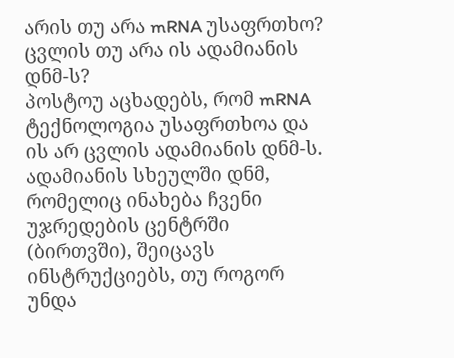არის თუ არა mRNA უსაფრთხო? ცვლის თუ არა ის ადამიანის დნმ-ს?
პოსტოუ აცხადებს, რომ mRNA ტექნოლოგია უსაფრთხოა და ის არ ცვლის ადამიანის დნმ-ს. ადამიანის სხეულში დნმ, რომელიც ინახება ჩვენი უჯრედების ცენტრში (ბირთვში), შეიცავს ინსტრუქციებს, თუ როგორ უნდა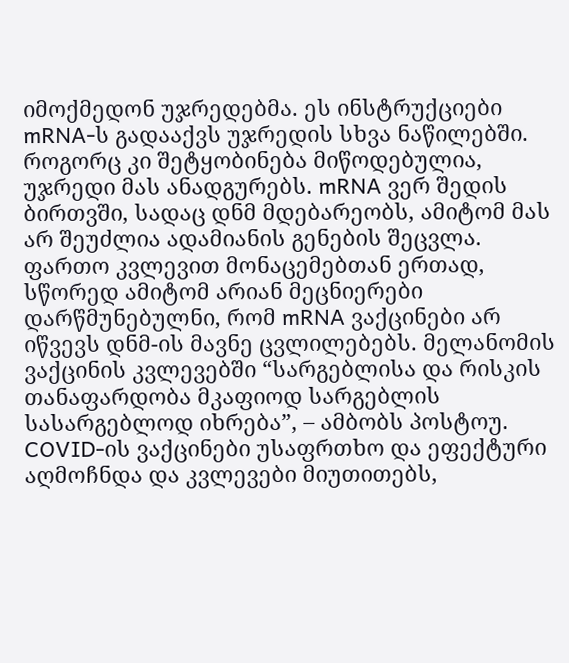იმოქმედონ უჯრედებმა. ეს ინსტრუქციები mRNA-ს გადააქვს უჯრედის სხვა ნაწილებში. როგორც კი შეტყობინება მიწოდებულია, უჯრედი მას ანადგურებს. mRNA ვერ შედის ბირთვში, სადაც დნმ მდებარეობს, ამიტომ მას არ შეუძლია ადამიანის გენების შეცვლა.
ფართო კვლევით მონაცემებთან ერთად, სწორედ ამიტომ არიან მეცნიერები დარწმუნებულნი, რომ mRNA ვაქცინები არ იწვევს დნმ-ის მავნე ცვლილებებს. მელანომის ვაქცინის კვლევებში “სარგებლისა და რისკის თანაფარდობა მკაფიოდ სარგებლის სასარგებლოდ იხრება”, – ამბობს პოსტოუ. COVID-ის ვაქცინები უსაფრთხო და ეფექტური აღმოჩნდა და კვლევები მიუთითებს,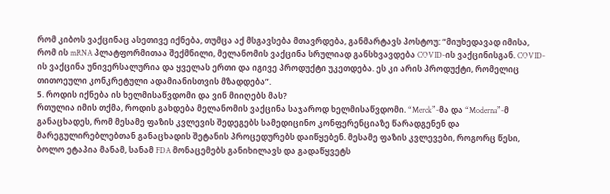რომ კიბოს ვაქცინაც ასეთივე იქნება, თუმცა აქ მსგავსება მთავრდება, განმარტავს პოსტოუ: “მიუხედავად იმისა, რომ ის mRNA პლატფორმითაა შექმნილი, მელანომის ვაქცინა სრულიად განსხვავდება COVID-ის ვაქცინისგან. COVID-ის ვაქცინა უნივერსალურია და ყველას ერთი და იგივე პროდუქტი უკეთდება. ეს კი არის პროდუქტი, რომელიც თითოეული კონკრეტული ადამიანისთვის მზადდება”.
5. როდის იქნება ის ხელმისაწვდომი და ვინ მიიღებს მას?
რთულია იმის თქმა, როდის გახდება მელანომის ვაქცინა საჯაროდ ხელმისაწვდომი. “Merck”-მა და “Moderna”-მ განაცხადეს, რომ მესამე ფაზის კვლევის შედეგებს სამედიცინო კონფერენციაზე წარადგენენ და მარეგულირებლებთან განაცხადის შეტანის პროცედურებს დაიწყებენ. მესამე ფაზის კვლევები, როგორც წესი, ბოლო ეტაპია მანამ, სანამ FDA მონაცემებს განიხილავს და გადაწყვეტს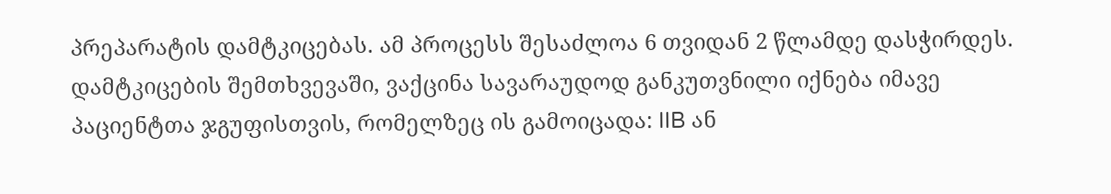პრეპარატის დამტკიცებას. ამ პროცესს შესაძლოა 6 თვიდან 2 წლამდე დასჭირდეს.
დამტკიცების შემთხვევაში, ვაქცინა სავარაუდოდ განკუთვნილი იქნება იმავე პაციენტთა ჯგუფისთვის, რომელზეც ის გამოიცადა: IIB ან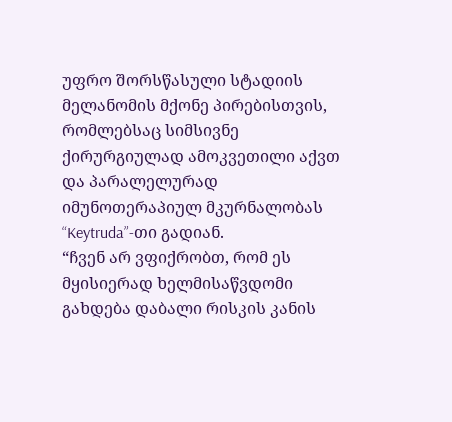უფრო შორსწასული სტადიის მელანომის მქონე პირებისთვის, რომლებსაც სიმსივნე ქირურგიულად ამოკვეთილი აქვთ და პარალელურად იმუნოთერაპიულ მკურნალობას “Keytruda”-თი გადიან.
“ჩვენ არ ვფიქრობთ, რომ ეს მყისიერად ხელმისაწვდომი გახდება დაბალი რისკის კანის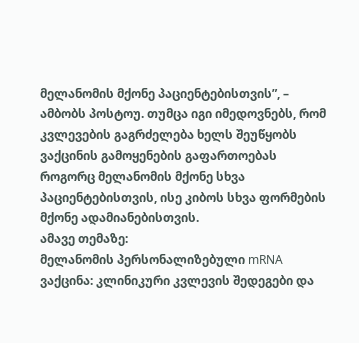მელანომის მქონე პაციენტებისთვის”, – ამბობს პოსტოუ. თუმცა იგი იმედოვნებს, რომ კვლევების გაგრძელება ხელს შეუწყობს ვაქცინის გამოყენების გაფართოებას როგორც მელანომის მქონე სხვა პაციენტებისთვის, ისე კიბოს სხვა ფორმების მქონე ადამიანებისთვის.
ამავე თემაზე:
მელანომის პერსონალიზებული mRNA ვაქცინა: კლინიკური კვლევის შედეგები და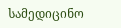სამედიცინო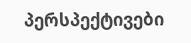პერსპექტივები